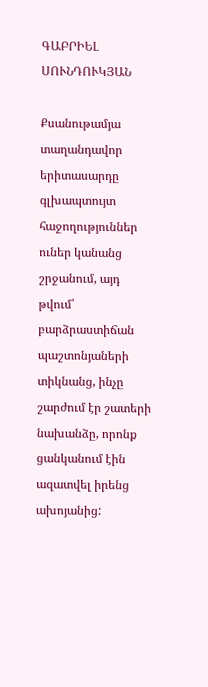ԳԱԲՐԻԵԼ ՍՈՒՆԴՈՒԿՅԱՆ

Քսանութամյա տաղանդավոր երիտասարդը գլխապտույտ հաջողություններ ուներ կանանց շրջանում, այդ թվում՝ բարձրաստիճան պաշտոնյաների տիկնանց, ինչը շարժում էր շատերի նախանձը, որոնք ցանկանում էին ազատվել իրենց ախոյանից: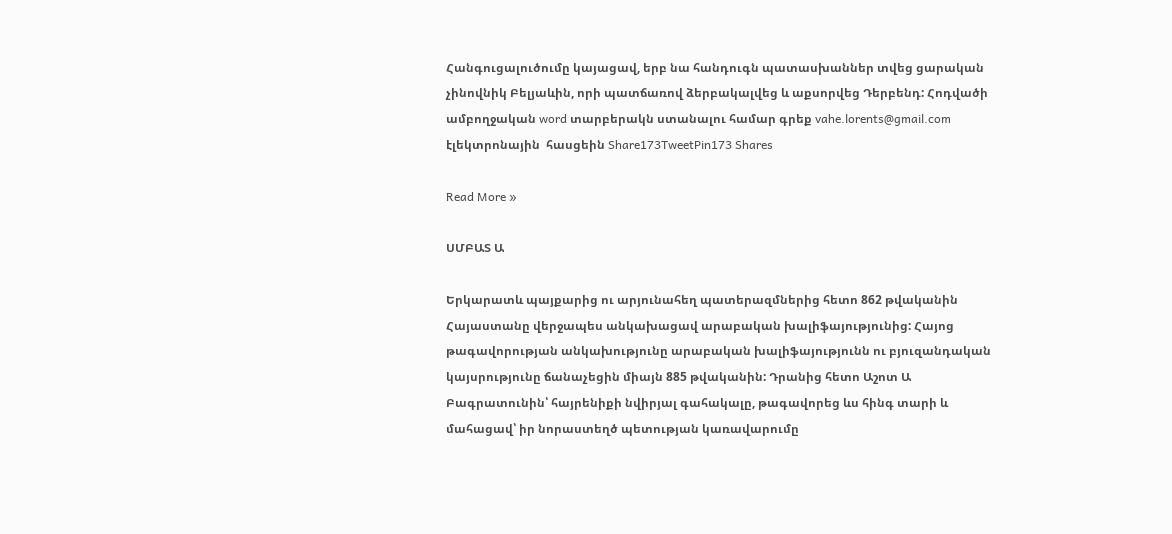Հանգուցալուծումը կայացավ, երբ նա հանդուգն պատասխաններ տվեց ցարական չինովնիկ Բելյաևին, որի պատճառով ձերբակալվեց և աքսորվեց Դերբենդ: Հոդվածի ամբողջական word տարբերակն ստանալու համար գրեք vahe.lorents@gmail.com էլեկտրոնային  հասցեին Share173TweetPin173 Shares

Read More »

ՍՄԲԱՏ Ա

Երկարատև պայքարից ու արյունահեղ պատերազմներից հետո 862 թվականին Հայաստանը վերջապես անկախացավ արաբական խալիֆայությունից: Հայոց թագավորության անկախությունը արաբական խալիֆայությունն ու բյուզանդական կայսրությունը ճանաչեցին միայն 885 թվականին: Դրանից հետո Աշոտ Ա Բագրատունին՝ հայրենիքի նվիրյալ գահակալը, թագավորեց ևս հինգ տարի և մահացավ՝ իր նորաստեղծ պետության կառավարումը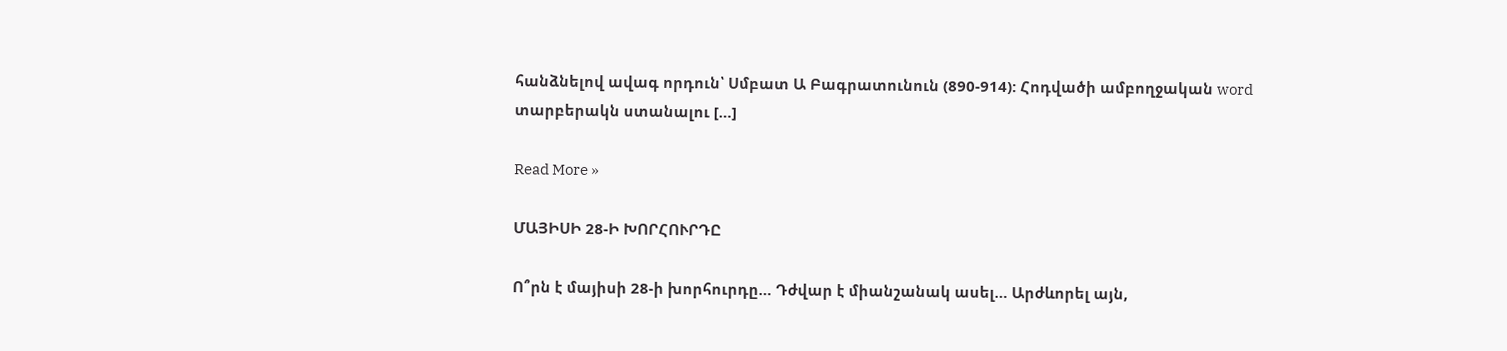հանձնելով ավագ որդուն՝ Սմբատ Ա Բագրատունուն (890-914): Հոդվածի ամբողջական word տարբերակն ստանալու […]

Read More »

ՄԱՅԻՍԻ 28-Ի ԽՈՐՀՈՒՐԴԸ

Ո՞րն է մայիսի 28-ի խորհուրդը… Դժվար է միանշանակ ասել… Արժևորել այն,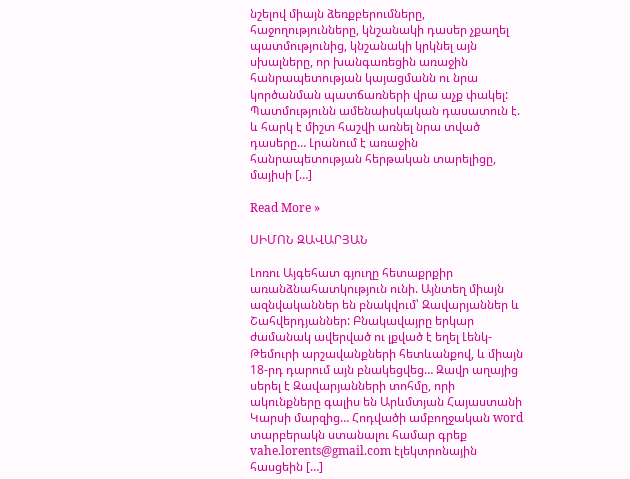նշելով միայն ձեռքբերումները, հաջողությունները, կնշանակի դասեր չքաղել պատմությունից, կնշանակի կրկնել այն սխալները, որ խանգառեցին առաջին հանրապետության կայացմանն ու նրա կործանման պատճառների վրա աչք փակել: Պատմությունն ամենաիսկական դասատուն է. և հարկ է միշտ հաշվի առնել նրա տված դասերը… Լրանում է առաջին հանրապետության հերթական տարելիցը, մայիսի […]

Read More »

ՍԻՄՈՆ ԶԱՎԱՐՅԱՆ

Լոռու Այգեհատ գյուղը հետաքրքիր առանձնահատկություն ունի. Այնտեղ միայն ազնվականներ են բնակվում՝ Զավարյաններ և Շահվերդյաններ: Բնակավայրը երկար ժամանակ ավերված ու լքված է եղել Լենկ-Թեմուրի արշավանքների հետևանքով, և միայն 18-րդ դարում այն բնակեցվեց… Զավր աղայից սերել է Զավարյանների տոհմը, որի ակունքները գալիս են Արևմտյան Հայաստանի Կարսի մարզից… Հոդվածի ամբողջական word տարբերակն ստանալու համար գրեք vahe.lorents@gmail.com էլեկտրոնային  հասցեին […]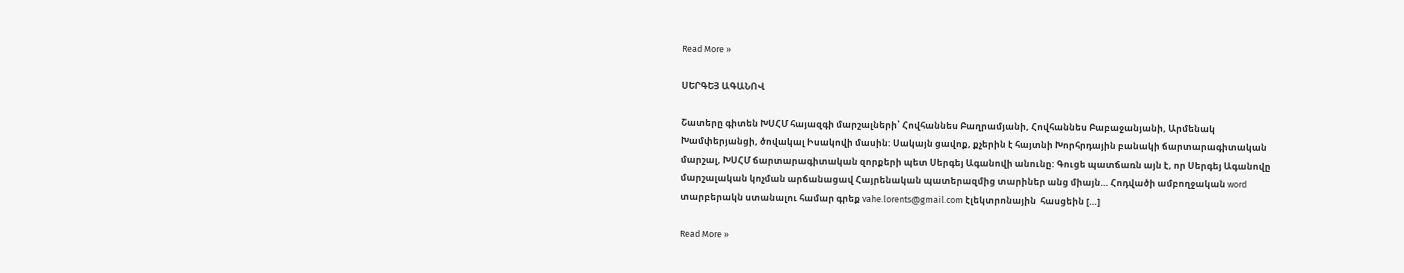Read More »

ՍԵՐԳԵՅ ԱԳԱՆՈՎ

Շատերը գիտեն ԽՍՀՄ հայազգի մարշալների՝ Հովհաննես Բաղրամյանի, Հովհաննես Բաբաջանյանի, Արմենակ Խամփերյանցի, ծովակալ Իսակովի մասին: Սակայն ցավոք, քչերին է հայտնի Խորհրդային բանակի ճարտարագիտական մարշալ, ԽՍՀՄ ճարտարագիտական զորքերի պետ Սերգեյ Ագանովի անունը: Գուցե պատճառն այն է, որ Սերգեյ Ագանովը մարշալական կոչման արճանացավ Հայրենական պատերազմից տարիներ անց միայն… Հոդվածի ամբողջական word տարբերակն ստանալու համար գրեք vahe.lorents@gmail.com էլեկտրոնային  հասցեին […]

Read More »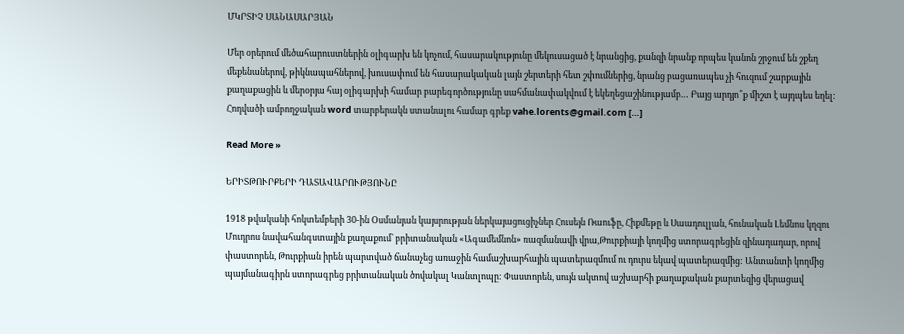ՄԿՐՏԻՉ ՍԱՆԱՍԱՐՅԱՆ

Մեր օրերում մեծահարուստներին օլիգարխ են կոչում, հասարակությունը մեկուսացած է նրանցից, քանզի նրանք որպես կանոն շրջում են շքեղ մեքենաներով, թիկնապահներով, խուսափում են հասարակական լայն շերտերի հետ շփումներից, նրանց բացառապես չի հուզում շարքային քաղաքացին և մերօրյա հայ օլիգարխի համար բարեգործությունը սահմանափակվում է եկեղեցաշինությամբ… Բայց արդյո՞ք միշտ է այդպես եղել: Հոդվածի ամբողջական word տարբերակն ստանալու համար գրեք vahe.lorents@gmail.com […]

Read More »

ԵՐԻՏԹՈՒՐՔԵՐԻ ԴԱՏԱՎԱՐՈՒԹՅՈՒՆԸ

1918 թվականի հոկտեմբերի 30-ին Օսմանյան կայսրության ներկայացուցիչներ Հուսեյն Ռաուֆը, Հիքմեթը և Սաադուլլան, հունական Լեմնոս կղզու Մուդրոս նավահանգստային քաղաքում` բրիտանական «Ագամեմնոն» ռազմանավի վրա,Թուրքիայի կողմից ստորագրեցին զինադադար, որով փաստորեն, Թուրքիան իրեն պարտված ճանաչեց առաջին համաշխարհային պատերազմում ու դուրս եկավ պատերազմից: Անտանտի կողմից պայմանագիրն ստորագրեց բրիտանական ծովակալ Կանտլոպը: Փաստորեն, սույն ակտով աշխարհի քաղաքական քարտեզից վերացավ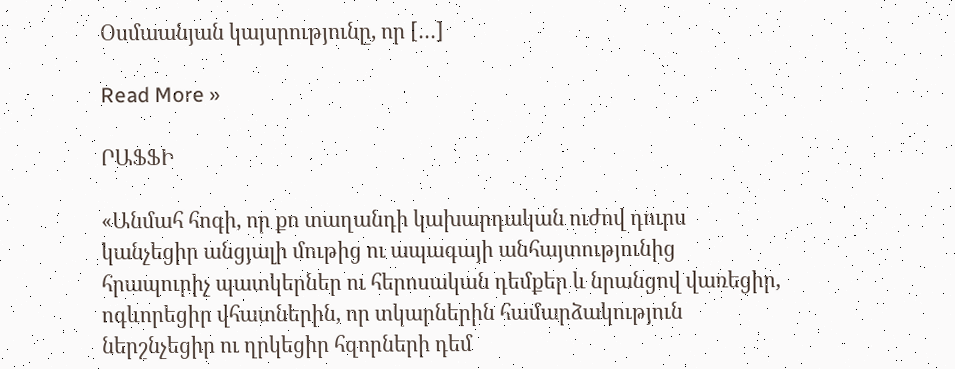Օսմաանյան կայսրությունը, որ […]

Read More »

ՐԱՖՖԻ

«Անմահ հոգի, որ քո տաղանդի կախարդական ուժով դուրս կանչեցիր անցյալի մութից ու ապագայի անհայտությունից հրապուրիչ պատկերներ ու հերոսական դեմքեր և նրանցով վառեցիր, ոգևորեցիր վհատներին, որ տկարներին համարձակություն ներշնչեցիր ու ղրկեցիր հզորների դեմ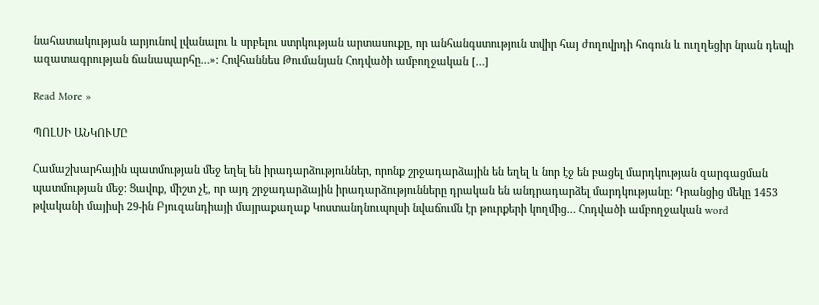նահատակության արյունով լվանալու և սրբելու ստրկության արտասուքը, որ անհանգստություն տվիր հայ ժողովրդի հոգուն և ուղղեցիր նրան դեպի ազատագրության ճանապարհը…»: Հովհաննես Թումանյան Հոդվածի ամբողջական […]

Read More »

ՊՈԼՍԻ ԱՆԿՈՒՄԸ

Համաշխարհային պատմության մեջ եղել են իրադարձություններ, որոնք շրջադարձային են եղել և նոր էջ են բացել մարդկության զարգացման պատմության մեջ: Ցավոք, միշտ չէ, որ այդ շրջադարձային իրադարձությունները դրական են անդրադարձել մարդկությանը: Դրանցից մեկը 1453 թվականի մայիսի 29-ին Բյուզանդիայի մայրաքաղաք Կոստանդնուպոլսի նվաճումն էր թուրքերի կողմից… Հոդվածի ամբողջական word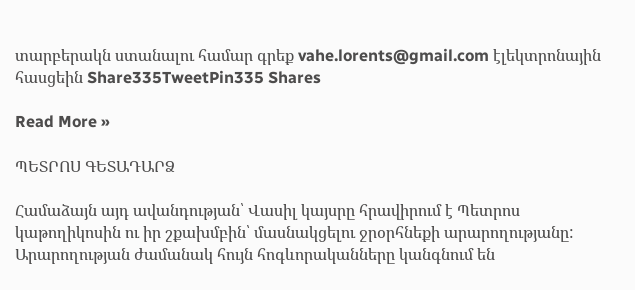տարբերակն ստանալու համար գրեք vahe.lorents@gmail.com էլեկտրոնային  հասցեին Share335TweetPin335 Shares

Read More »

ՊԵՏՐՈՍ ԳԵՏԱԴԱՐՁ

Համաձայն այդ ավանդության՝ Վասիլ կայսրը հրավիրում է Պետրոս կաթողիկոսին ու իր շքախմբին՝ մասնակցելու ջրօրհնեքի արարողությանը: Արարողության ժամանակ հույն հոգևորականները կանգնում են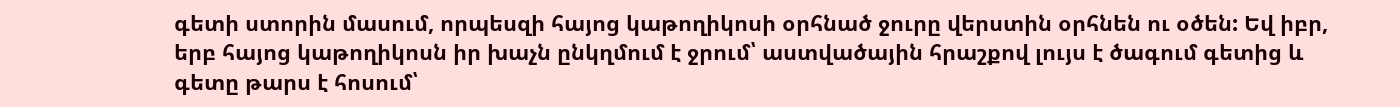գետի ստորին մասում, որպեսզի հայոց կաթողիկոսի օրհնած ջուրը վերստին օրհնեն ու օծեն: Եվ իբր, երբ հայոց կաթողիկոսն իր խաչն ընկղմում է ջրում՝ աստվածային հրաշքով լույս է ծագում գետից և գետը թարս է հոսում՝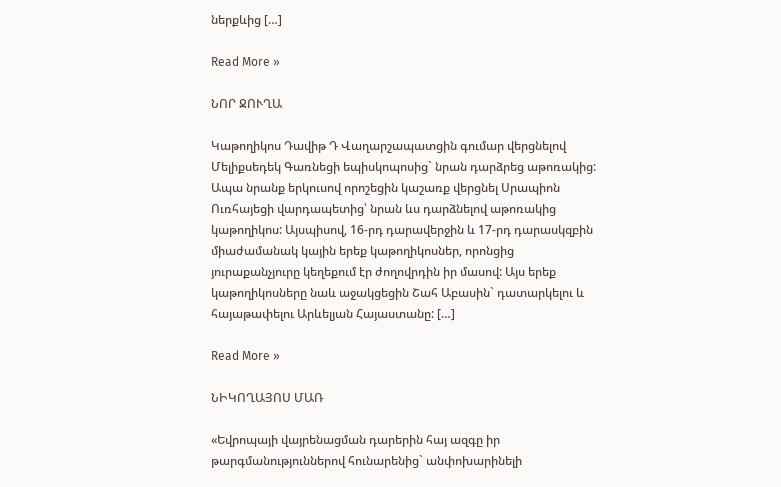ներքևից […]

Read More »

ՆՈՐ ՋՈՒՂԱ

Կաթողիկոս Դավիթ Դ Վաղարշապատցին գումար վերցնելով Մելիքսեդեկ Գառնեցի եպիսկոպոսից` նրան դարձրեց աթոռակից: Ապա նրանք երկուսով որոշեցին կաշառք վերցնել Սրապիոն Ուռհայեցի վարդապետից՝ նրան ևս դարձնելով աթոռակից կաթողիկոս: Այսպիսով, 16-րդ դարավերջին և 17-րդ դարասկզբին միաժամանակ կային երեք կաթողիկոսներ, որոնցից յուրաքանչյուրը կեղեքում էր ժողովրդին իր մասով: Այս երեք կաթողիկոսները նաև աջակցեցին Շահ Աբասին` դատարկելու և հայաթափելու Արևելյան Հայաստանը: […]

Read More »

ՆԻԿՈՂԱՅՈՍ ՄԱՌ

«Եվրոպայի վայրենացման դարերին հայ ազգը իր թարգմանություններով հունարենից` անփոխարինելի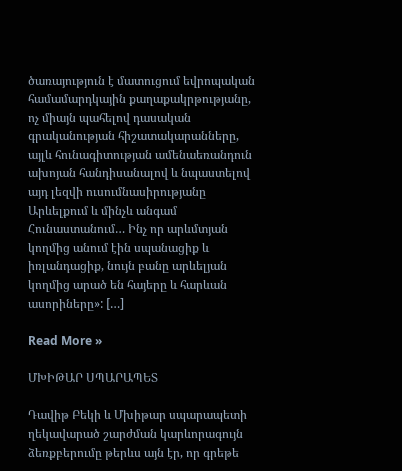ծառայություն է մատուցում եվրոպական համամարդկային քաղաքակրթությանը, ոչ միայն պահելով դասական գրականության հիշատակարանները, այլև հունագիտության ամենաեռանդուն ախոյան հանդիսանալով և նպաստելով այդ լեզվի ուսումնասիրությանը Արևելքում և մինչև անգամ Հունաստանում… Ինչ որ արևմտյան կողմից անում էին սպանացիք և իռլանդացիք, նույն բանը արևելյան կողմից արած են հայերը և հարևան ասորիները»: […]

Read More »

ՄԽԻԹԱՐ ՍՊԱՐԱՊԵՏ

Դավիթ Բեկի և Մխիթար սպարապետի ղեկավարած շարժման կարևորագույն ձեռքբերումը թերևս այն էր, որ գրեթե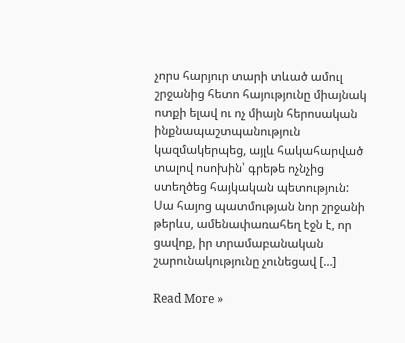չորս հարյուր տարի տևած ամուլ շրջանից հետո հայությունը միայնակ ոտքի ելավ ու ոչ միայն հերոսական ինքնապաշտպանություն կազմակերպեց, այլև հակահարված տալով ոսոխին՝ գրեթե ոչնչից ստեղծեց հայկական պետություն: Սա հայոց պատմության նոր շրջանի թերևս, ամենափառահեղ էջն է, որ ցավոք, իր տրամաբանական շարունակությունը չունեցավ […]

Read More »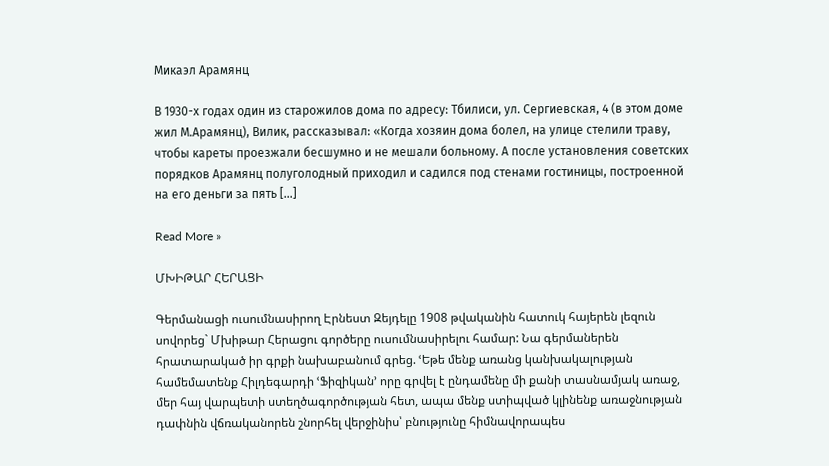Микаэл Арамянц

В 1930-х годах один из старожилов дома по адресу: Тбилиси, ул. Сергиевская, 4 (в этом доме жил М.Арамянц), Вилик, рассказывал: «Когда хозяин дома болел, на улице стелили траву, чтобы кареты проезжали бесшумно и не мешали больному. А после установления советских порядков Арамянц полуголодный приходил и садился под стенами гостиницы, построенной на его деньги за пять […]

Read More »

ՄԽԻԹԱՐ ՀԵՐԱՑԻ

Գերմանացի ուսումնասիրող Էրնեստ Զեյդելը 1908 թվականին հատուկ հայերեն լեզուն սովորեց` Մխիթար Հերացու գործերը ուսումնասիրելու համար: Նա գերմաներեն հրատարակած իր գրքի նախաբանում գրեց. ՙԵթե մենք առանց կանխակալության համեմատենք Հիլդեգարդի ՙՖիզիկան՚ որը գրվել է ընդամենը մի քանի տասնամյակ առաջ, մեր հայ վարպետի ստեղծագործության հետ, ապա մենք ստիպված կլինենք առաջնության դափնին վճռականորեն շնորհել վերջինիս՝ բնությունը հիմնավորապես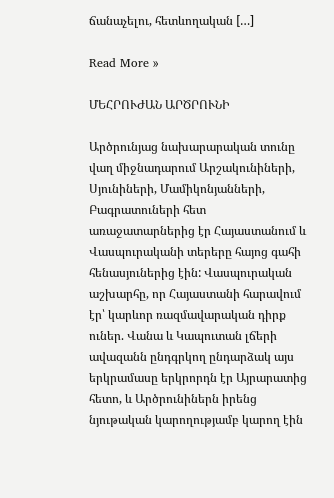ճանաչելու, հետևողական […]

Read More »

ՄԵՀՐՈՒԺԱՆ ԱՐԾՐՈՒՆԻ

Արծրունյաց նախարարական տունը վաղ միջնադարում Արշակունիների, Սյունիների, Մամիկոնյանների, Բագրատուների հետ առաջատարներից էր Հայաստանում և Վասպուրականի տերերը հայոց գահի հենասյուներից էին: Վասպուրական աշխարհը, որ Հայաստանի հարավում էր՝ կարևոր ռազմավարական դիրք ուներ. Վանա և Կապուտան լճերի ավազանն ընդգրկող ընդարձակ այս երկրամասը երկրորդն էր Այրարատից հետո, և Արծրունիներն իրենց նյութական կարողությամբ կարող էին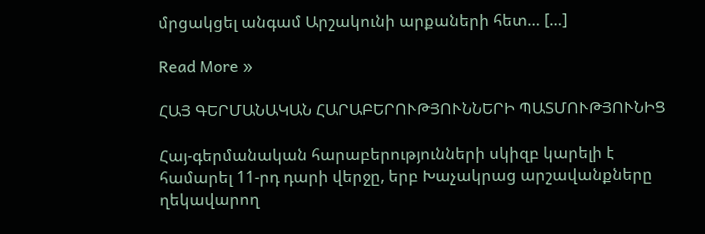մրցակցել անգամ Արշակունի արքաների հետ… […]

Read More »

ՀԱՅ ԳԵՐՄԱՆԱԿԱՆ ՀԱՐԱԲԵՐՈՒԹՅՈՒՆՆԵՐԻ ՊԱՏՄՈՒԹՅՈՒՆԻՑ

Հայ-գերմանական հարաբերությունների սկիզբ կարելի է համարել 11-րդ դարի վերջը, երբ Խաչակրաց արշավանքները ղեկավարող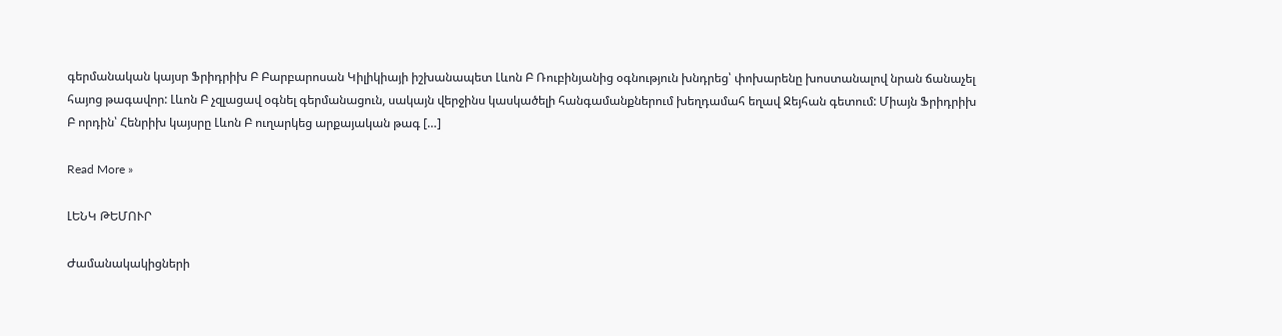գերմանական կայսր Ֆրիդրիխ Բ Բարբարոսան Կիլիկիայի իշխանապետ Լևոն Բ Ռուբինյանից օգնություն խնդրեց՝ փոխարենը խոստանալով նրան ճանաչել հայոց թագավոր: Լևոն Բ չզլացավ օգնել գերմանացուն, սակայն վերջինս կասկածելի հանգամանքներում խեղդամահ եղավ Ջեյհան գետում: Միայն Ֆրիդրիխ Բ որդին՝ Հենրիխ կայսրը Լևոն Բ ուղարկեց արքայական թագ […]

Read More »

ԼԵՆԿ ԹԵՄՈՒՐ

Ժամանակակիցների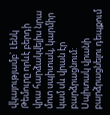վկայությամբ` Լենկ Թեմուրը որևէ բերդի վրա հարձակվելիս նրա մոտ սպիտակ, կարմիր կամ սև վրան էր բարձրացնում: Սպիտակ վրանի բարձրացնելու դեպքում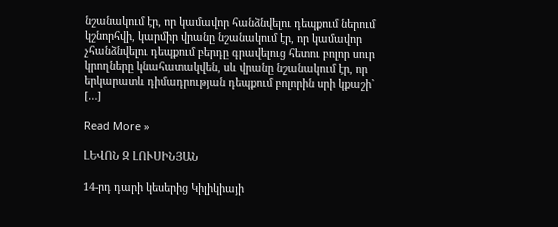նշանակում էր, որ կամավոր հանձնվելու դեպքում ներում կշնորհվի, կարմիր վրանը նշանակում էր, որ կամավոր չհանձնվելու դեպքում բերդը գրավելուց հետու բոլոր սուր կրողները կնահատակվեն, սև վրանը նշանակում էր, որ երկարատև դիմադրության դեպքում բոլորին սրի կքաշի` […]

Read More »

ԼԵՎՈՆ Զ ԼՈՒՍԻՆՅԱՆ

14-րդ դարի կեսերից Կիլիկիայի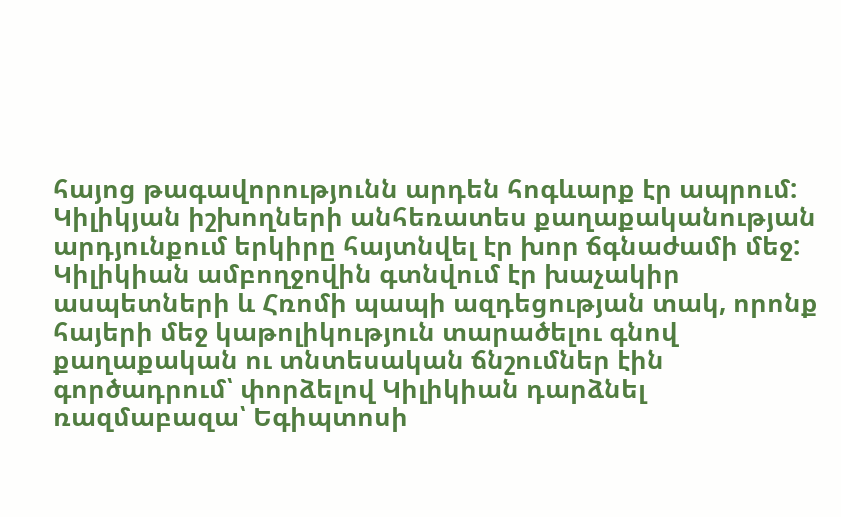հայոց թագավորությունն արդեն հոգևարք էր ապրում: Կիլիկյան իշխողների անհեռատես քաղաքականության արդյունքում երկիրը հայտնվել էր խոր ճգնաժամի մեջ: Կիլիկիան ամբողջովին գտնվում էր խաչակիր ասպետների և Հռոմի պապի ազդեցության տակ, որոնք հայերի մեջ կաթոլիկություն տարածելու գնով քաղաքական ու տնտեսական ճնշումներ էին գործադրում՝ փորձելով Կիլիկիան դարձնել ռազմաբազա՝ Եգիպտոսի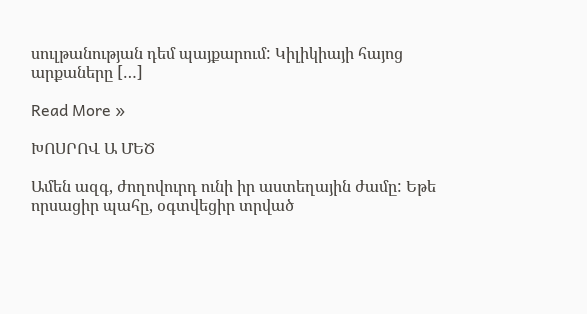սուլթանության դեմ պայքարում: Կիլիկիայի հայոց արքաները […]

Read More »

ԽՈՍՐՈՎ Ա ՄԵԾ

Ամեն ազգ, ժողովուրդ ունի իր աստեղային ժամը: Եթե որսացիր պահը, օգտվեցիր տրված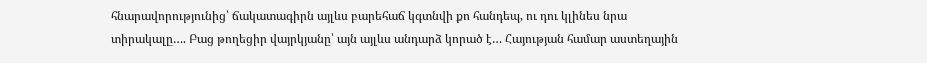հնարավորությունից՝ ճակատագիրն այլևս բարեհաճ կգտնվի քո հանդեպ, ու դու կլինես նրա տիրակալը…. Բաց թողեցիր վայրկյանը՝ այն այլևս անդարձ կորած է… Հայության համար աստեղային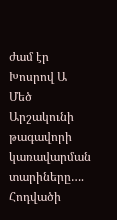ժամ էր Խոսրով Ա Մեծ Արշակունի թագավորի կառավարման տարիները…. Հոդվածի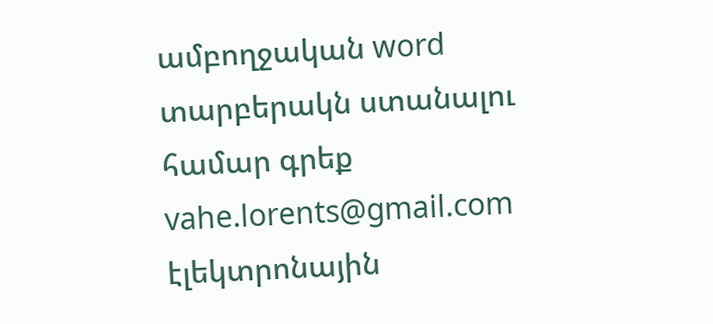ամբողջական word տարբերակն ստանալու համար գրեք vahe.lorents@gmail.com էլեկտրոնային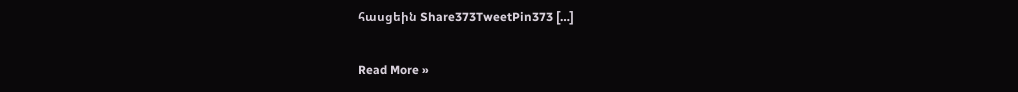հասցեին Share373TweetPin373 […]

Read More »